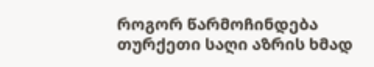როგორ წარმოჩინდება თურქეთი საღი აზრის ხმად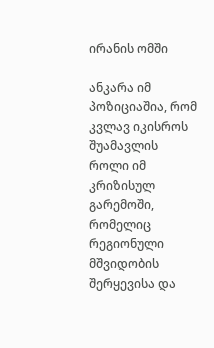ირანის ომში

ანკარა იმ პოზიციაშია, რომ კვლავ იკისროს შუამავლის როლი იმ კრიზისულ გარემოში, რომელიც რეგიონული მშვიდობის შერყევისა და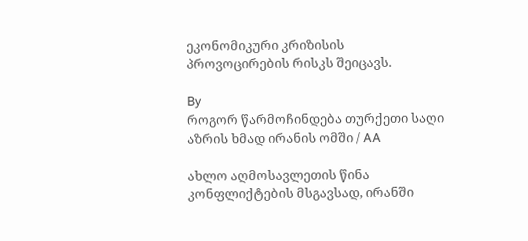ეკონომიკური კრიზისის პროვოცირების რისკს შეიცავს.

By
როგორ წარმოჩინდება თურქეთი საღი აზრის ხმად ირანის ომში / AA

ახლო აღმოსავლეთის წინა კონფლიქტების მსგავსად, ირანში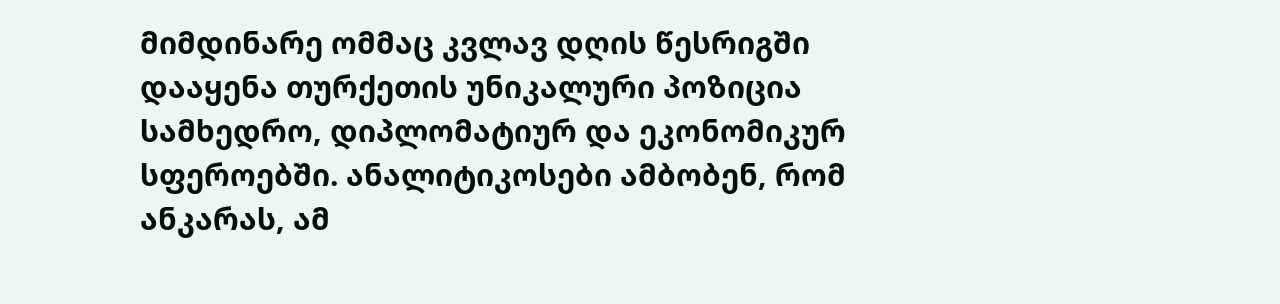მიმდინარე ომმაც კვლავ დღის წესრიგში დააყენა თურქეთის უნიკალური პოზიცია სამხედრო, დიპლომატიურ და ეკონომიკურ სფეროებში. ანალიტიკოსები ამბობენ, რომ ანკარას, ამ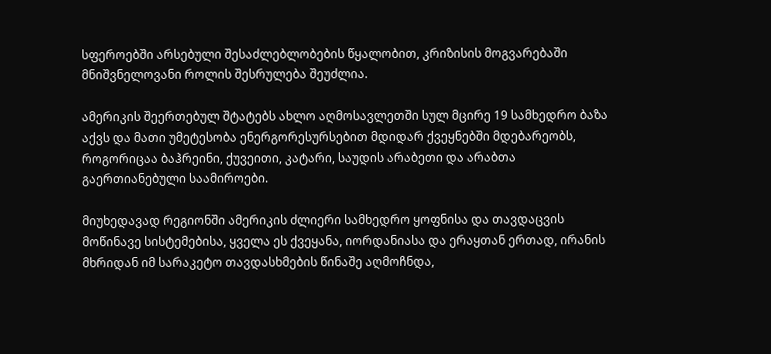სფეროებში არსებული შესაძლებლობების წყალობით, კრიზისის მოგვარებაში მნიშვნელოვანი როლის შესრულება შეუძლია.

ამერიკის შეერთებულ შტატებს ახლო აღმოსავლეთში სულ მცირე 19 სამხედრო ბაზა აქვს და მათი უმეტესობა ენერგორესურსებით მდიდარ ქვეყნებში მდებარეობს, როგორიცაა ბაჰრეინი, ქუვეითი, კატარი, საუდის არაბეთი და არაბთა გაერთიანებული საამიროები.

მიუხედავად რეგიონში ამერიკის ძლიერი სამხედრო ყოფნისა და თავდაცვის მოწინავე სისტემებისა, ყველა ეს ქვეყანა, იორდანიასა და ერაყთან ერთად, ირანის მხრიდან იმ სარაკეტო თავდასხმების წინაშე აღმოჩნდა,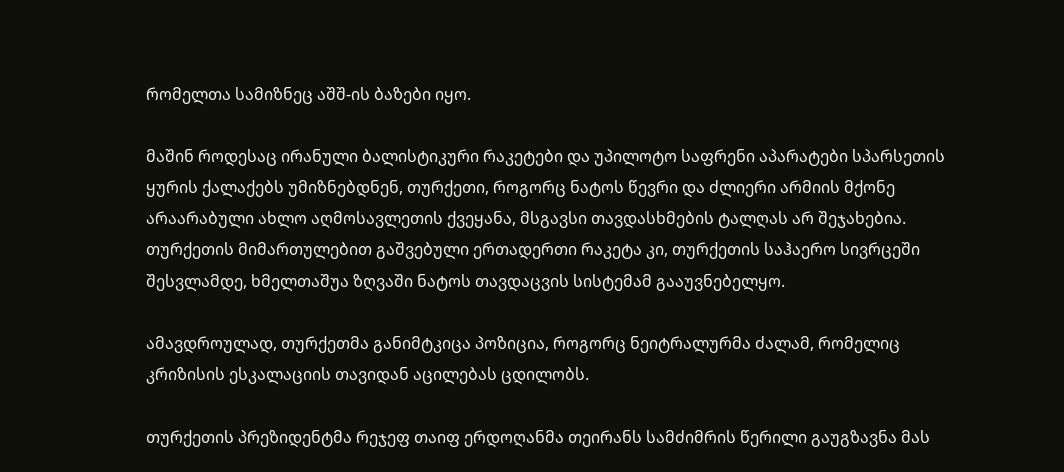რომელთა სამიზნეც აშშ-ის ბაზები იყო.

მაშინ როდესაც ირანული ბალისტიკური რაკეტები და უპილოტო საფრენი აპარატები სპარსეთის ყურის ქალაქებს უმიზნებდნენ, თურქეთი, როგორც ნატოს წევრი და ძლიერი არმიის მქონე არაარაბული ახლო აღმოსავლეთის ქვეყანა, მსგავსი თავდასხმების ტალღას არ შეჯახებია. თურქეთის მიმართულებით გაშვებული ერთადერთი რაკეტა კი, თურქეთის საჰაერო სივრცეში შესვლამდე, ხმელთაშუა ზღვაში ნატოს თავდაცვის სისტემამ გააუვნებელყო.

ამავდროულად, თურქეთმა განიმტკიცა პოზიცია, როგორც ნეიტრალურმა ძალამ, რომელიც კრიზისის ესკალაციის თავიდან აცილებას ცდილობს.

თურქეთის პრეზიდენტმა რეჯეფ თაიფ ერდოღანმა თეირანს სამძიმრის წერილი გაუგზავნა მას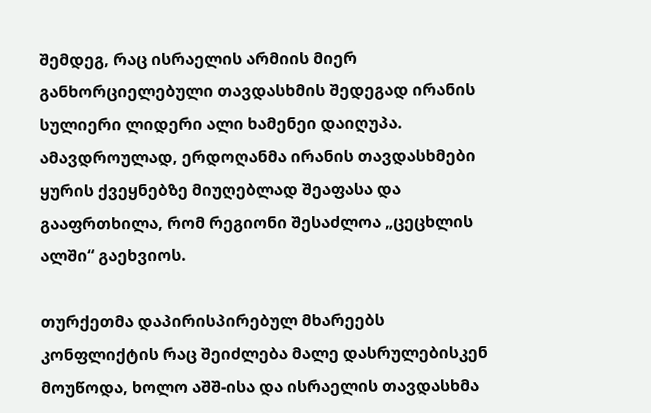შემდეგ, რაც ისრაელის არმიის მიერ განხორციელებული თავდასხმის შედეგად ირანის სულიერი ლიდერი ალი ხამენეი დაიღუპა. ამავდროულად, ერდოღანმა ირანის თავდასხმები ყურის ქვეყნებზე მიუღებლად შეაფასა და გააფრთხილა, რომ რეგიონი შესაძლოა „ცეცხლის ალში“ გაეხვიოს.

თურქეთმა დაპირისპირებულ მხარეებს კონფლიქტის რაც შეიძლება მალე დასრულებისკენ მოუწოდა, ხოლო აშშ-ისა და ისრაელის თავდასხმა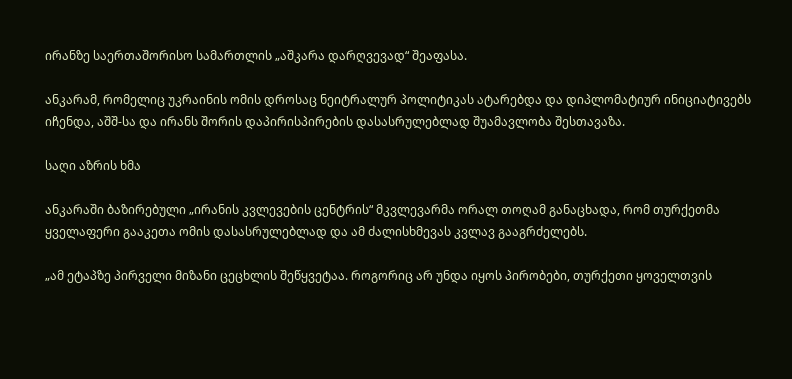ირანზე საერთაშორისო სამართლის „აშკარა დარღვევად“ შეაფასა.

ანკარამ, რომელიც უკრაინის ომის დროსაც ნეიტრალურ პოლიტიკას ატარებდა და დიპლომატიურ ინიციატივებს იჩენდა, აშშ-სა და ირანს შორის დაპირისპირების დასასრულებლად შუამავლობა შესთავაზა.

საღი აზრის ხმა

ანკარაში ბაზირებული „ირანის კვლევების ცენტრის“ მკვლევარმა ორალ თოღამ განაცხადა, რომ თურქეთმა ყველაფერი გააკეთა ომის დასასრულებლად და ამ ძალისხმევას კვლავ გააგრძელებს.

„ამ ეტაპზე პირველი მიზანი ცეცხლის შეწყვეტაა. როგორიც არ უნდა იყოს პირობები, თურქეთი ყოველთვის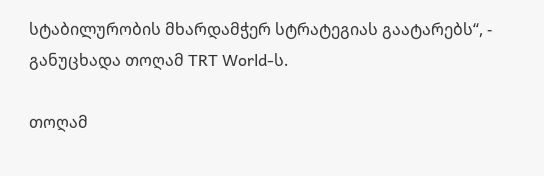სტაბილურობის მხარდამჭერ სტრატეგიას გაატარებს“, - განუცხადა თოღამ TRT World-ს.

თოღამ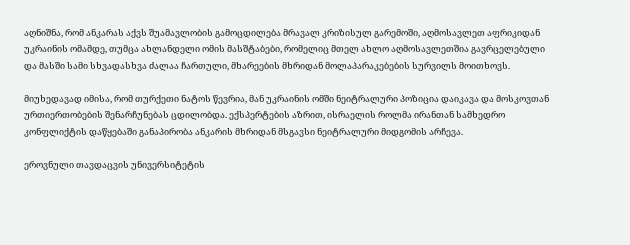აღნიშნა, რომ ანკარას აქვს შუამავლობის გამოცდილება მრავალ კრიზისულ გარემოში, აღმოსავლეთ აფრიკიდან უკრაინის ომამდე, თუმცა ახლანდელი ომის მასშტაბები, რომელიც მთელ ახლო აღმოსავლეთშია გავრცელებული და მასში სამი სხვადასხვა ძალაა ჩართული, მხარეების მხრიდან მოლაპარაკებების სურვილს მოითხოვს.

მიუხედავად იმისა, რომ თურქეთი ნატოს წევრია, მან უკრაინის ომში ნეიტრალური პოზიცია დაიკავა და მოსკოვთან ურთიერთობების შენარჩუნებას ცდილობდა. ექსპერტების აზრით, ისრაელის როლმა ირანთან სამხედრო კონფლიქტის დაწყებაში განაპირობა ანკარის მხრიდან მსგავსი ნეიტრალური მიდგომის არჩევა.

ეროვნული თავდაცვის უნივერსიტეტის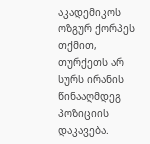აკადემიკოს ოზგურ ქორპეს თქმით, თურქეთს არ სურს ირანის წინააღმდეგ პოზიციის დაკავება.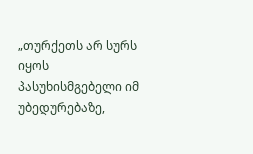„თურქეთს არ სურს იყოს პასუხისმგებელი იმ უბედურებაზე,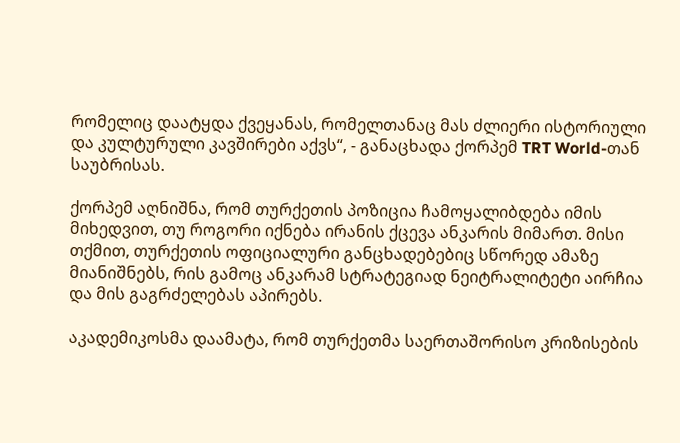რომელიც დაატყდა ქვეყანას, რომელთანაც მას ძლიერი ისტორიული და კულტურული კავშირები აქვს“, - განაცხადა ქორპემ TRT World-თან საუბრისას.

ქორპემ აღნიშნა, რომ თურქეთის პოზიცია ჩამოყალიბდება იმის მიხედვით, თუ როგორი იქნება ირანის ქცევა ანკარის მიმართ. მისი თქმით, თურქეთის ოფიციალური განცხადებებიც სწორედ ამაზე მიანიშნებს, რის გამოც ანკარამ სტრატეგიად ნეიტრალიტეტი აირჩია და მის გაგრძელებას აპირებს.

აკადემიკოსმა დაამატა, რომ თურქეთმა საერთაშორისო კრიზისების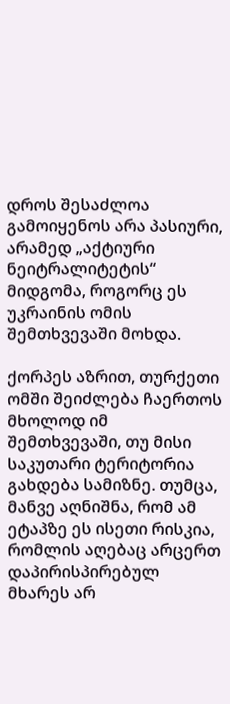დროს შესაძლოა გამოიყენოს არა პასიური, არამედ „აქტიური ნეიტრალიტეტის“ მიდგომა, როგორც ეს უკრაინის ომის შემთხვევაში მოხდა.

ქორპეს აზრით, თურქეთი ომში შეიძლება ჩაერთოს მხოლოდ იმ შემთხვევაში, თუ მისი საკუთარი ტერიტორია გახდება სამიზნე. თუმცა, მანვე აღნიშნა, რომ ამ ეტაპზე ეს ისეთი რისკია, რომლის აღებაც არცერთ დაპირისპირებულ მხარეს არ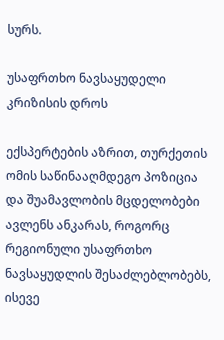სურს.

უსაფრთხო ნავსაყუდელი კრიზისის დროს

ექსპერტების აზრით, თურქეთის ომის საწინააღმდეგო პოზიცია და შუამავლობის მცდელობები ავლენს ანკარას, როგორც რეგიონული უსაფრთხო ნავსაყუდლის შესაძლებლობებს, ისევე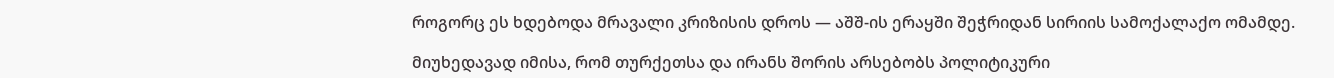როგორც ეს ხდებოდა მრავალი კრიზისის დროს — აშშ-ის ერაყში შეჭრიდან სირიის სამოქალაქო ომამდე.

მიუხედავად იმისა, რომ თურქეთსა და ირანს შორის არსებობს პოლიტიკური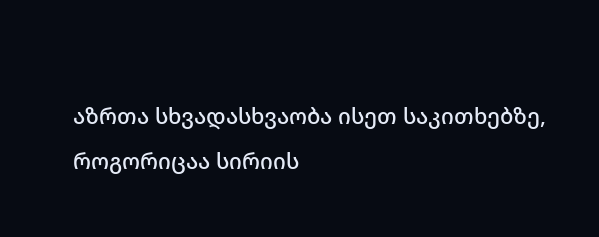აზრთა სხვადასხვაობა ისეთ საკითხებზე, როგორიცაა სირიის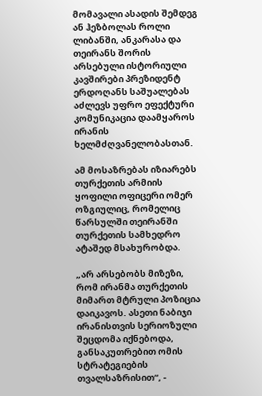მომავალი ასადის შემდეგ ან ჰეზბოლას როლი ლიბანში, ანკარასა და თეირანს შორის არსებული ისტორიული კავშირები პრეზიდენტ ერდოღანს საშუალებას აძლევს უფრო ეფექტური კომუნიკაცია დაამყაროს ირანის ხელმძღვანელობასთან.

ამ მოსაზრებას იზიარებს თურქეთის არმიის ყოფილი ოფიცერი ომერ ოზგიულიც, რომელიც წარსულში თეირანში თურქეთის სამხედრო ატაშედ მსახურობდა.

„არ არსებობს მიზეზი, რომ ირანმა თურქეთის მიმართ მტრული პოზიცია დაიკავოს. ასეთი ნაბიჯი ირანისთვის სერიოზული შეცდომა იქნებოდა, განსაკუთრებით ომის სტრატეგიების თვალსაზრისით“, -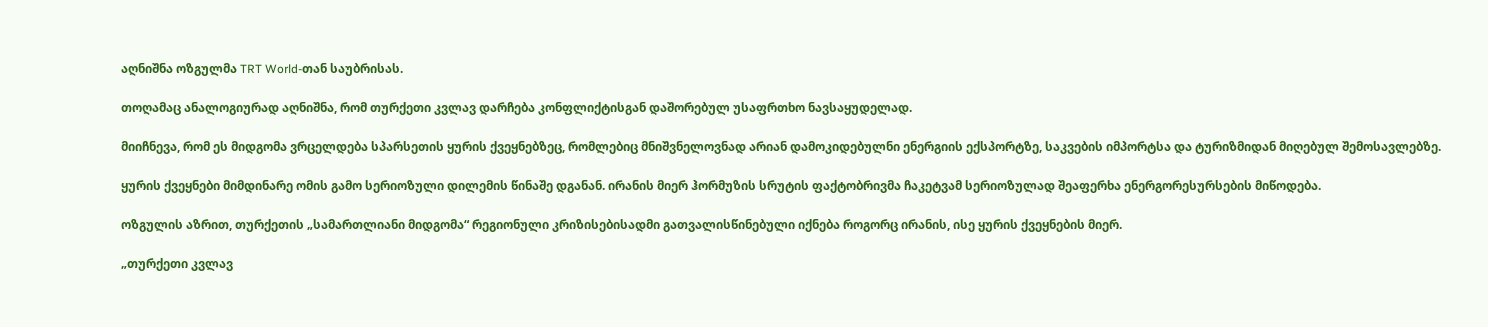აღნიშნა ოზგულმა TRT World-თან საუბრისას.

თოღამაც ანალოგიურად აღნიშნა, რომ თურქეთი კვლავ დარჩება კონფლიქტისგან დაშორებულ უსაფრთხო ნავსაყუდელად.

მიიჩნევა, რომ ეს მიდგომა ვრცელდება სპარსეთის ყურის ქვეყნებზეც, რომლებიც მნიშვნელოვნად არიან დამოკიდებულნი ენერგიის ექსპორტზე, საკვების იმპორტსა და ტურიზმიდან მიღებულ შემოსავლებზე.

ყურის ქვეყნები მიმდინარე ომის გამო სერიოზული დილემის წინაშე დგანან. ირანის მიერ ჰორმუზის სრუტის ფაქტობრივმა ჩაკეტვამ სერიოზულად შეაფერხა ენერგორესურსების მიწოდება.

ოზგულის აზრით, თურქეთის „სამართლიანი მიდგომა“ რეგიონული კრიზისებისადმი გათვალისწინებული იქნება როგორც ირანის, ისე ყურის ქვეყნების მიერ.

„თურქეთი კვლავ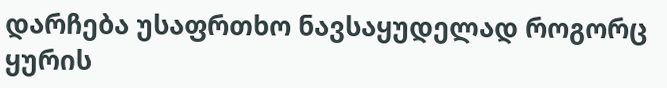დარჩება უსაფრთხო ნავსაყუდელად როგორც ყურის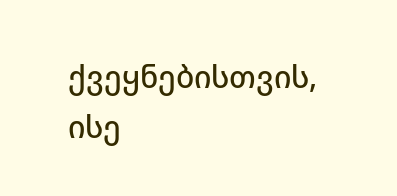ქვეყნებისთვის, ისე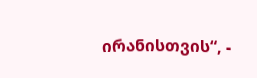ირანისთვის“, -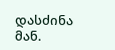დასძინა მან.